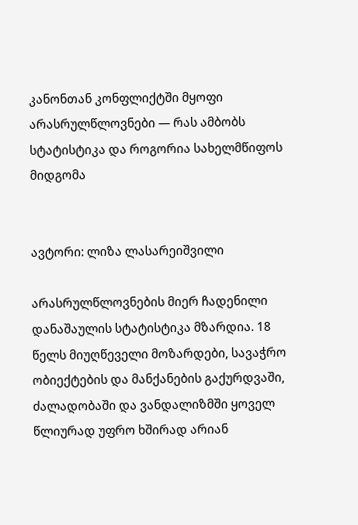კანონთან კონფლიქტში მყოფი არასრულწლოვნები — რას ამბობს სტატისტიკა და როგორია სახელმწიფოს მიდგომა


ავტორი: ლიზა ლასარეიშვილი

არასრულწლოვნების მიერ ჩადენილი დანაშაულის სტატისტიკა მზარდია. 18 წელს მიუღწეველი მოზარდები, სავაჭრო ობიექტების და მანქანების გაქურდვაში, ძალადობაში და ვანდალიზმში ყოველ წლიურად უფრო ხშირად არიან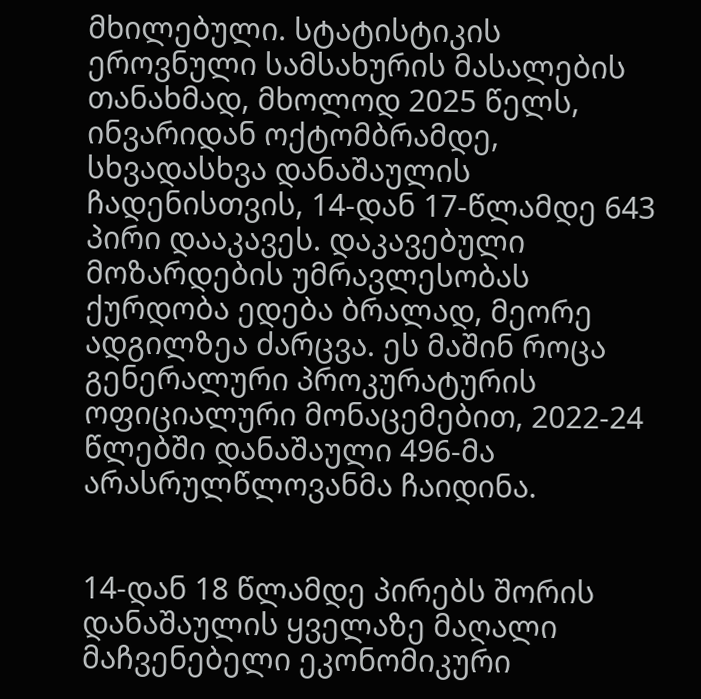მხილებული. სტატისტიკის ეროვნული სამსახურის მასალების თანახმად, მხოლოდ 2025 წელს, ინვარიდან ოქტომბრამდე, სხვადასხვა დანაშაულის ჩადენისთვის, 14-დან 17-წლამდე 643 პირი დააკავეს. დაკავებული მოზარდების უმრავლესობას ქურდობა ედება ბრალად, მეორე ადგილზეა ძარცვა. ეს მაშინ როცა გენერალური პროკურატურის ოფიციალური მონაცემებით, 2022-24 წლებში დანაშაული 496-მა არასრულწლოვანმა ჩაიდინა.


14-დან 18 წლამდე პირებს შორის დანაშაულის ყველაზე მაღალი მაჩვენებელი ეკონომიკური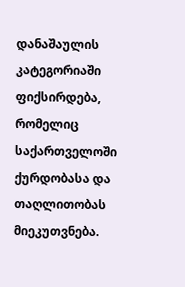დანაშაულის კატეგორიაში ფიქსირდება, რომელიც საქართველოში ქურდობასა და თაღლითობას მიეკუთვნება.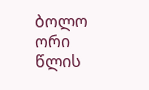ბოლო ორი წლის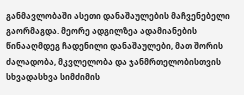განმავლობაში ასეთი დანაშაულების მაჩვენებელი გაორმაგდა. მეორე ადგილზეა ადამიანების წინააღმდეგ ჩადენილი დანაშაულები, მათ შორის ძალადობა, მკვლელობა და ჯანმრთელობისთვის სხვადასხვა სიმძიმის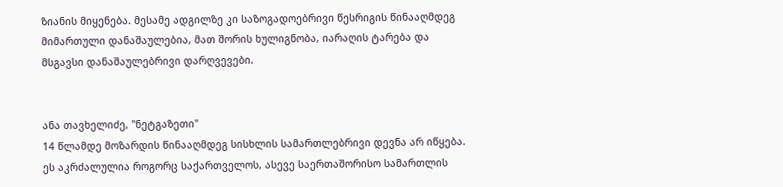ზიანის მიყენება. მესამე ადგილზე კი საზოგადოებრივი წესრიგის წინააღმდეგ მიმართული დანაშაულებია, მათ შორის ხულიგნობა, იარაღის ტარება და მსგავსი დანაშაულებრივი დარღვევები.


ანა თავხელიძე, "ნეტგაზეთი"
14 წლამდე მოზარდის წინააღმდეგ სისხლის სამართლებრივი დევნა არ იწყება. ეს აკრძალულია როგორც საქართველოს, ასევე საერთაშორისო სამართლის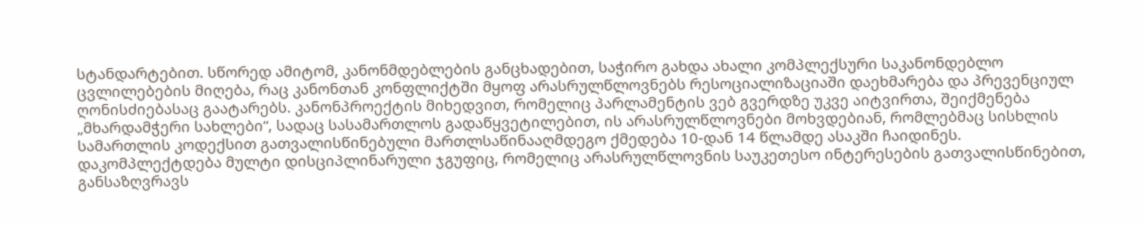სტანდარტებით. სწორედ ამიტომ, კანონმდებლების განცხადებით, საჭირო გახდა ახალი კომპლექსური საკანონდებლო ცვლილებების მიღება, რაც კანონთან კონფლიქტში მყოფ არასრულწლოვნებს რესოციალიზაციაში დაეხმარება და პრევენციულ ღონისძიებასაც გაატარებს. კანონპროექტის მიხედვით, რომელიც პარლამენტის ვებ გვერდზე უკვე აიტვირთა, შეიქმენება „მხარდამჭერი სახლები“, სადაც სასამართლოს გადაწყვეტილებით, ის არასრულწლოვნები მოხვდებიან, რომლებმაც სისხლის სამართლის კოდექსით გათვალისწინებული მართლსაწინააღმდეგო ქმედება 10-დან 14 წლამდე ასაკში ჩაიდინეს. დაკომპლექტდება მულტი დისციპლინარული ჯგუფიც, რომელიც არასრულწლოვნის საუკეთესო ინტერესების გათვალისწინებით, განსაზღვრავს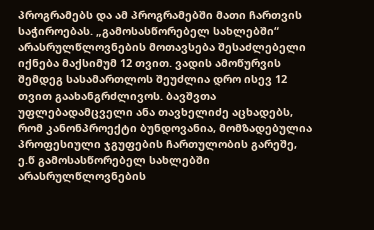პროგრამებს და ამ პროგრამებში მათი ჩართვის საჭიროებას. „გამოსასწორებელ სახლებში“ არასრულწლოვნების მოთავსება შესაძლებელი იქნება მაქსიმუმ 12 თვით. ვადის ამოწურვის შემდეგ სასამართლოს შეუძლია დრო ისევ 12 თვით გაახანგრძლივოს. ბავშვთა უფლებადამცველი ანა თავხელიძე აცხადებს, რომ კანონპროექტი ბუნდოვანია, მომზადებულია პროფესიული ჯგუფების ჩართულობის გარეშე, ე.წ გამოსასწორებელ სახლებში არასრულწლოვნების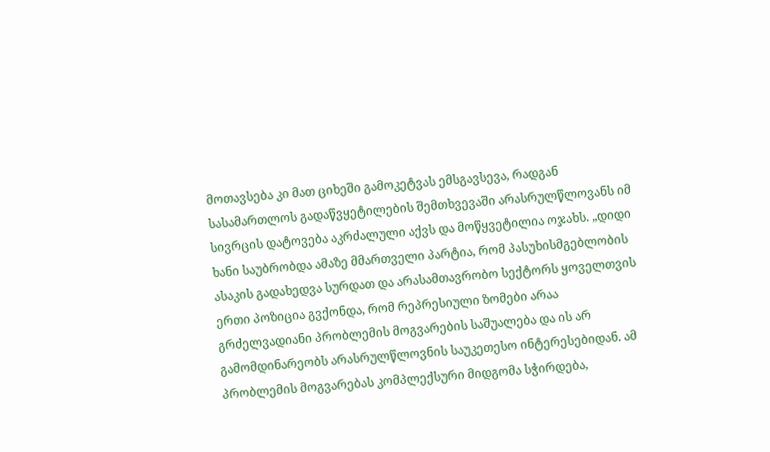მოთავსება კი მათ ციხეში გამოკეტვას ემსგავსევა, რადგან სასამართლოს გადაწვყეტილების შემთხვევაში არასრულწლოვანს იმ სივრცის დატოვება აკრძალული აქვს და მოწყვეტილია ოჯახს. „დიდი ხანი საუბრობდა ამაზე მმართველი პარტია, რომ პასუხისმგებლობის ასაკის გადახედვა სურდათ და არასამთავრობო სექტორს ყოველთვის ერთი პოზიცია გვქონდა, რომ რეპრესიული ზომები არაა გრძელვადიანი პრობლემის მოგვარების საშუალება და ის არ გამომდინარეობს არასრულწლოვნის საუკეთესო ინტერესებიდან. ამ პრობლემის მოგვარებას კომპლექსური მიდგომა სჭირდება,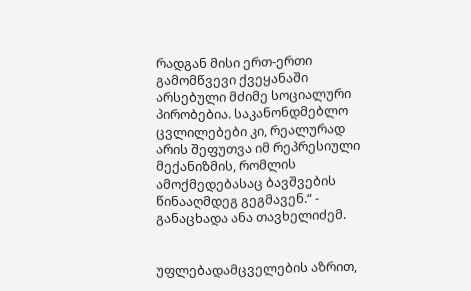რადგან მისი ერთ-ერთი გამომწვევი ქვეყანაში არსებული მძიმე სოციალური პირობებია. საკანონდმებლო ცვლილებები კი, რეალურად არის შეფუთვა იმ რეპრესიული მექანიზმის, რომლის ამოქმედებასაც ბავშვების წინააღმდეგ გეგმავენ.“ - განაცხადა ანა თავხელიძემ.


უფლებადამცველების აზრით,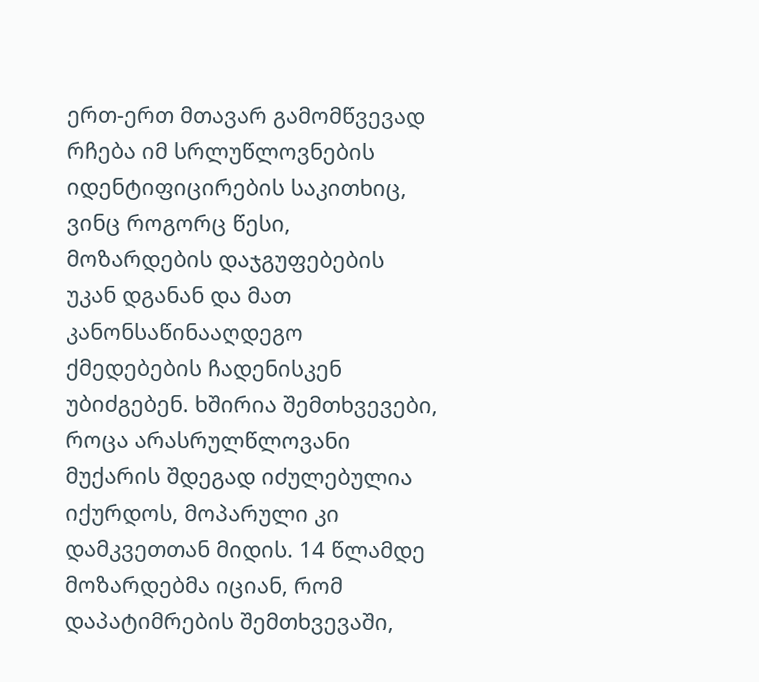ერთ-ერთ მთავარ გამომწვევად რჩება იმ სრლუწლოვნების იდენტიფიცირების საკითხიც, ვინც როგორც წესი, მოზარდების დაჯგუფებების უკან დგანან და მათ კანონსაწინააღდეგო ქმედებების ჩადენისკენ უბიძგებენ. ხშირია შემთხვევები, როცა არასრულწლოვანი მუქარის შდეგად იძულებულია იქურდოს, მოპარული კი დამკვეთთან მიდის. 14 წლამდე მოზარდებმა იციან, რომ დაპატიმრების შემთხვევაში,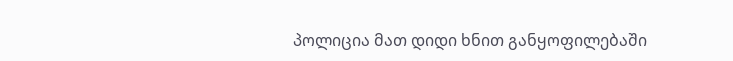პოლიცია მათ დიდი ხნით განყოფილებაში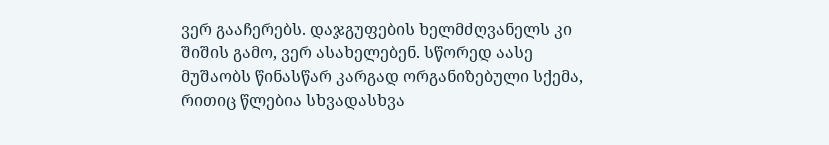ვერ გააჩერებს. დაჯგუფების ხელმძღვანელს კი შიშის გამო, ვერ ასახელებენ. სწორედ აასე მუშაობს წინასწარ კარგად ორგანიზებული სქემა, რითიც წლებია სხვადასხვა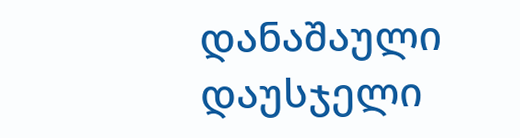დანაშაული დაუსჯელი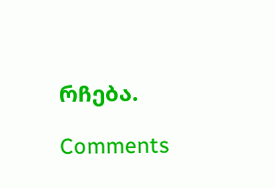რჩება.

Comments